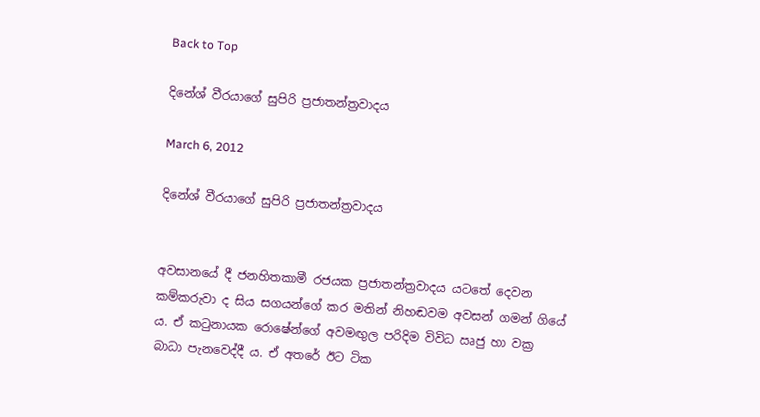Back to Top

දිනේශ් වීරයාගේ සුපිරි ප්‍රජාතන්ත්‍රවාදය

March 6, 2012

දිනේශ් වීරයාගේ සුපිරි ප්‍රජාතන්ත්‍රවාදය


අවසානයේ දී ජනහිතකාමී රජයක ප්‍රජාතන්ත්‍රවාදය යටතේ දෙවන කම්කරුවා ද සිය සගයන්ගේ කර මතින් නිහඬවම අවසන් ගමන් ගියේ ය. ඒ කටුනායක රොෂේන්ගේ අවමඟුල පරිදිම විවිධ ඍජු හා වක්‍ර බාධා පැනවෙද්දී ය. ඒ අතරේ ඊට ටික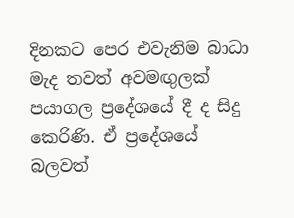දිනකට පෙර එවැනිම බාධා මැද තවත් අවමඟුලක් පයාගල ප්‍රදේශයේ දී ද සිදු කෙරිණි. ඒ ප්‍රදේශයේ බලවත්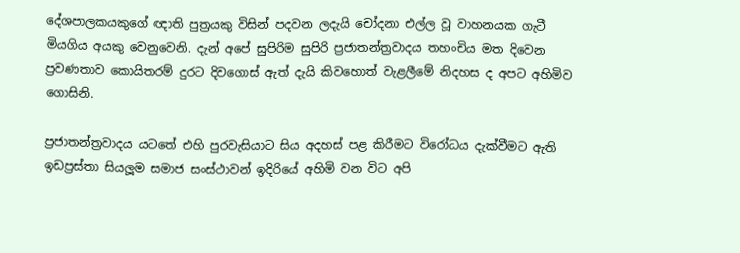දේශපාලකයකුගේ ඥාති පුත්‍රයකු විසින් පදවන ලදැයි චෝදනා එල්ල වූ වාහනයක ගැටී මියගිය අයකු වෙනුවෙනි. දැන් අපේ සුපිරිම සුපිරි ප්‍රජාතන්ත්‍රවාදය තහංචිය මත දිවෙන ප්‍රවණතාව කොයිතරම් දුරට දිවගොස් ඇත් දැයි කිවහොත් වැළලීමේ නිදහස ද අපට අහිමිව ගොසිනි.

ප්‍රජාතන්ත්‍රවාදය යටතේ එහි පුරවැසියාට සිය අදහස් පළ කිරීමට විරෝධය දැක්වීමට ඇති ඉඩප්‍රස්තා සියලූම සමාජ සංස්ථාවන් ඉදිරියේ අහිමි වන විට අපි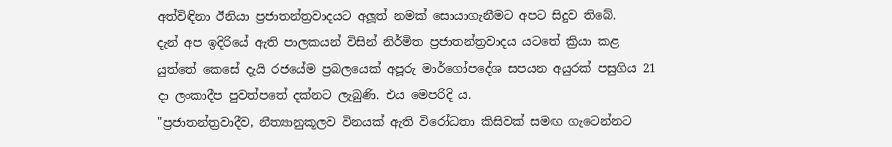අත්විඳිනා ඊනියා ප්‍රජාතන්ත්‍රවාදයට අලූත් නමක් සොයාගැනීමට අපට සිදුව තිබේ.
දැන් අප ඉදිරියේ ඇති පාලකයන් විසින් නිර්මිත ප්‍රජාතන්ත්‍රවාදය යටතේ ක්‍රියා කළ යුත්තේ කෙසේ දැයි රජයේම ප්‍රබලයෙක් අපූරු මාර්ගෝපදේශ සපයන අයුරක් පසුගිය 21 දා ලංකාදීප පුවත්පතේ දක්නට ලැබුණි. එය මෙපරිදි ය.
"ප්‍රජාතන්ත්‍රවාදීව, නීත්‍යානුකූලව විනයක් ඇති විරෝධතා කිසිවක් සමඟ ගැටෙන්නට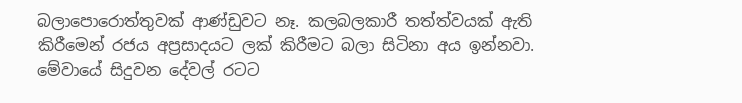බලාපොරොත්තුවක් ආණ්ඩුවට නෑ. කලබලකාරී තත්ත්වයක් ඇති කිරීමෙන් රජය අප්‍රසාදයට ලක් කිරීමට බලා සිටිනා අය ඉන්නවා. මේවායේ සිදුවන දේවල් රටට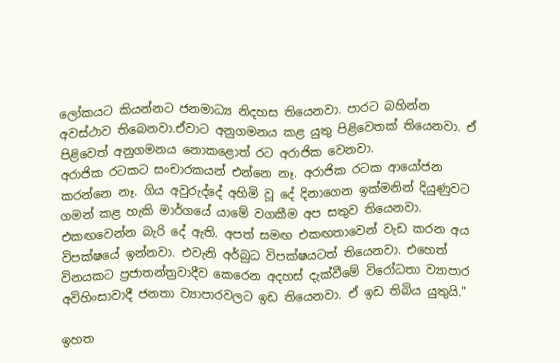ලෝකයට කියන්නට ජනමාධ්‍ය නිදහස තියෙනවා. පාරට බහින්න අවස්ථාව තිබෙනවා.ඒවාට අනුගමනය කළ යුතු පිළිවෙතක් තියෙනවා. ඒ පිළිවෙත් අනුගමනය නොකළොත් රට අරාජික වෙනවා.
අරාජික රටකට සංචාරකයන් එන්නෙ නෑ. අරාජික රටක ආයෝජන කරන්නෙ නෑ. ගිය අවුරුද්දේ අහිමි වූ දේ දිනාගෙන ඉක්මනින් දියුණුවට ගමන් කළ හැකි මාර්ගයේ යාමේ වගකීම අප සතුව තියෙනවා. එකඟවෙන්න බැරි දේ ඇති. අපත් සමඟ එකඟතාවෙන් වැඩ කරන අය විපක්ෂයේ ඉන්නවා. එවැනි අර්බුධ විපක්ෂයටත් තියෙනවා. එහෙත් විනයකට ප්‍රජාතන්ත්‍රවාදීව කෙරෙන අදහස් දැක්වීමේ විරෝධතා ව්‍යාපාර අවිහිංසාවාදී ජනතා ව්‍යාපාරවලට ඉඩ තියෙනවා. ඒ ඉඩ තිබිය යුතුයි."

ඉහත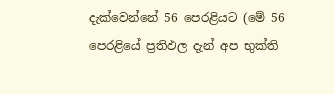දැක්වෙන්නේ 56 පෙරළියට (මේ 56 පෙරළියේ ප්‍රතිඵල දැන් අප භුක්ති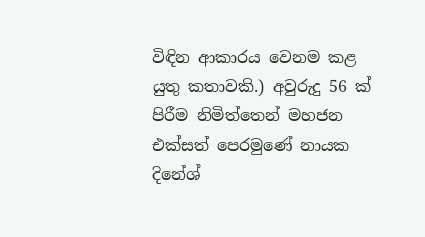විඳින ආකාරය වෙනම කළ යුතු කතාවකි.) අවුරුදු 56 ක් පිරීම නිමිත්තෙන් මහජන එක්සත් පෙරමුණේ නායක දිනේශ්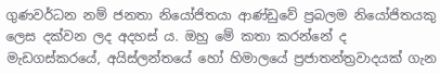ගුණවර්ධන නම් ජනතා නියෝජිතයා ආණ්ඩුවේ ප්‍රබලම නියෝජිතයකු ලෙස දක්වන ලද අදහස් ය. ඔහු මේ කතා කරන්නේ ද මැඩගස්කරයේ, අයිස්ලන්තයේ හෝ හිමාලයේ ප්‍රජාතන්ත්‍රවාදයක් ගැන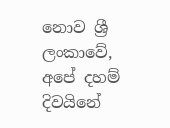නොව ශ්‍රී ලංකාවේ, අපේ දහම් දිවයිනේ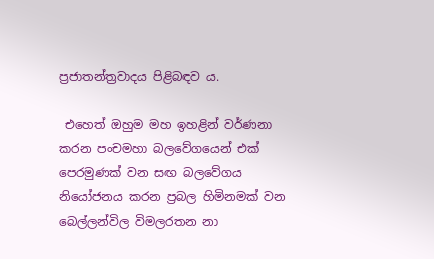ප්‍රජාතන්ත්‍රවාදය පිළිබඳව ය.

 එහෙත් ඔහුම මහ ඉහළින් වර්ණනා කරන පංචමහා බලවේගයෙන් එක් පෙරමුණක් වන සඟ බලවේගය නියෝජනය කරන ප්‍රබල හිමිනමක් වන බෙල්ලන්විල විමලරතන නා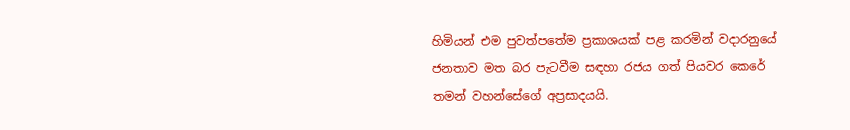හිමියන් එම පුවත්පතේම ප්‍රකාශයක් පළ කරමින් වදාරනුයේ ජනතාව මත බර පැටවීම සඳහා රජය ගත් පියවර කෙරේ තමන් වහන්සේගේ අප්‍රසාදයයි.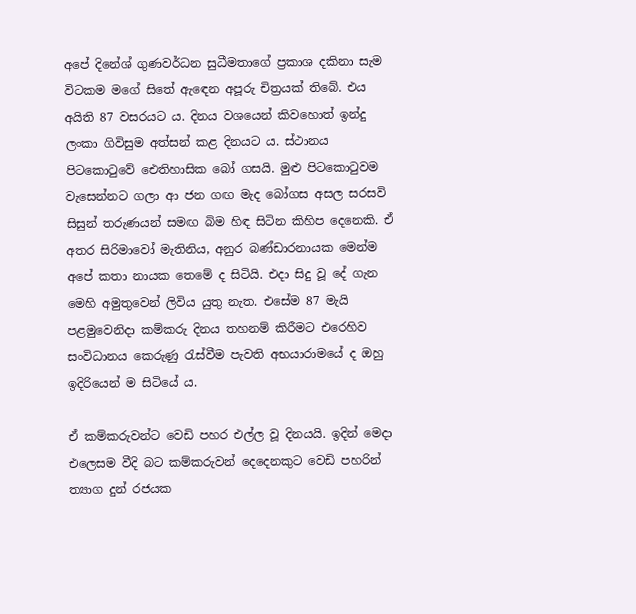අපේ දිනේශ් ගුණවර්ධන සුධීමතාගේ ප්‍රකාශ දකිනා සැම විටකම මගේ සිතේ ඇඳෙන අපූරු චිත්‍රයක් තිබේ. එය අයිති 87 වසරයට ය. දිනය වශයෙන් කිවහොත් ඉන්දු ලංකා ගිවිසුම අත්සන් කළ දිනයට ය. ස්ථානය පිටකොටුවේ ඓතිහාසික බෝ ගසයි. මුළු පිටකොටුවම වැසෙන්නට ගලා ආ ජන ගඟ මැද බෝගස අසල සරසවි සිසුන් තරුණයන් සමඟ බිම හිඳ සිටින කිහිප දෙනෙකි. ඒ අතර සිරිමාවෝ මැතිනිය, අනුර බණ්ඩාරනායක මෙන්ම අපේ කතා නායක තෙමේ ද සිටියි. එදා සිදු වූ දේ ගැන මෙහි අමුතුවෙන් ලිවිය යුතු නැත. එසේම 87 මැයි පළමුවෙනිදා කම්කරු දිනය තහනම් කිරීමට එරෙහිව සංවිධානය කෙරුණු රැස්වීම පැවති අභයාරාමයේ ද ඔහු ඉදිරියෙන් ම සිටියේ ය.

ඒ කම්කරුවන්ට වෙඩි පහර එල්ල වූ දිනයයි. ඉදින් මෙදා එලෙසම වීදි බට කම්කරුවන් දෙදෙනකුට වෙඩි පහරින් ත්‍යාග දුන් රජයක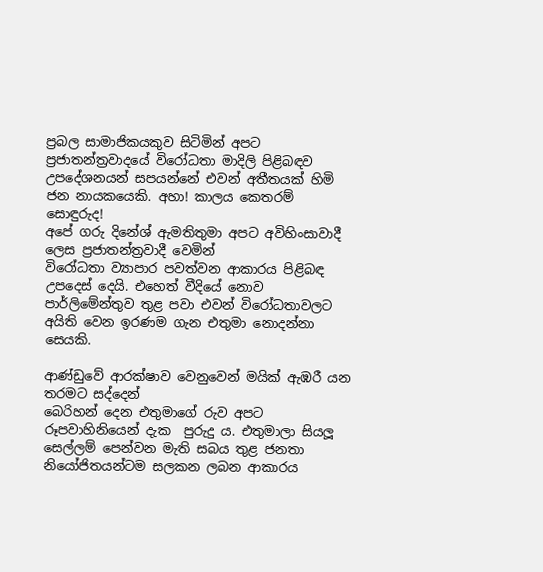ප්‍රබල සාමාජිකයකුව සිටිමින් අපට ප්‍රජාතන්ත්‍රවාදයේ විරෝධතා මාදිලි පිළිබඳව උපදේශනයන් සපයන්නේ එවන් අතීතයක් හිමි ජන නායකයෙකි. අහා! කාලය කෙතරම් සොඳුරුද!
අපේ ගරු දිනේශ් ඇමතිතුමා අපට අවිහිංසාවාදී ලෙස ප්‍රජාතන්ත්‍රවාදී වෙමින්
විරෝධතා ව්‍යාපාර පවත්වන ආකාරය පිළිබඳ උපදෙස් දෙයි. එහෙත් වීදියේ නොව පාර්ලිමේන්තුව තුළ පවා එවන් විරෝධතාවලට අයිති වෙන ඉරණම ගැන එතුමා නොදන්නා සෙයකි.

ආණ්ඩුවේ ආරක්ෂාව වෙනුවෙන් මයික් ඇඹරී යන තරමට සද්දෙන්
බෙරිහන් දෙන එතුමාගේ රුව අපට රූපවාහිනියෙන් දැක  පුරුදු ය. එතුමාලා සියලූ සෙල්ලම් පෙන්වන මැති සබය තුළ ජනතා නියෝජිතයන්ටම සලකන ලබන ආකාරය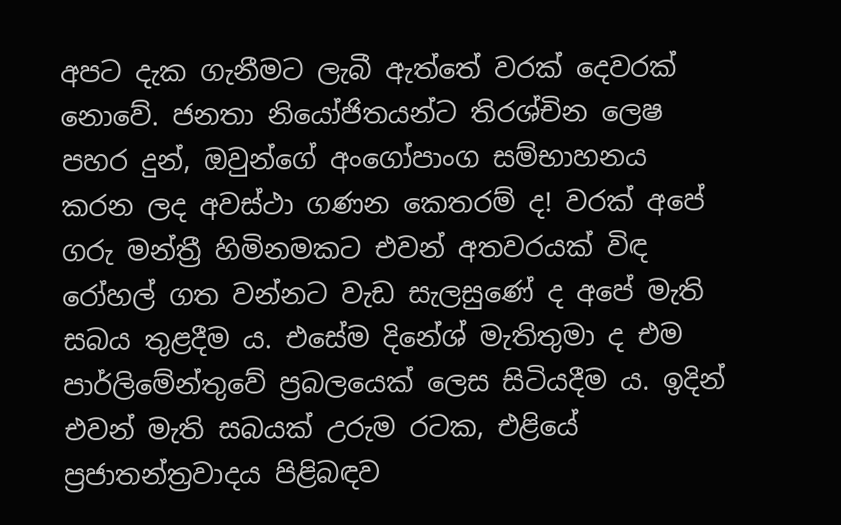අපට දැක ගැනීමට ලැබී ඇත්තේ වරක් දෙවරක් නොවේ. ජනතා නියෝජිතයන්ට තිරශ්චින ලෙෂ පහර දුන්, ඔවුන්ගේ අංගෝපාංග සම්භාහනය කරන ලද අවස්ථා ගණන කෙතරම් ද! වරක් අපේ ගරු මන්ත්‍රී හිමිනමකට එවන් අතවරයක් විඳ රෝහල් ගත වන්නට වැඩ සැලසුණේ ද අපේ මැති සබය තුළදීම ය. එසේම දිනේශ් මැතිතුමා ද එම පාර්ලිමේන්තුවේ ප්‍රබලයෙක් ලෙස සිටියදීම ය. ඉදින් එවන් මැති සබයක් උරුම රටක, එළියේ ප්‍රජාතන්ත්‍රවාදය පිළිබඳව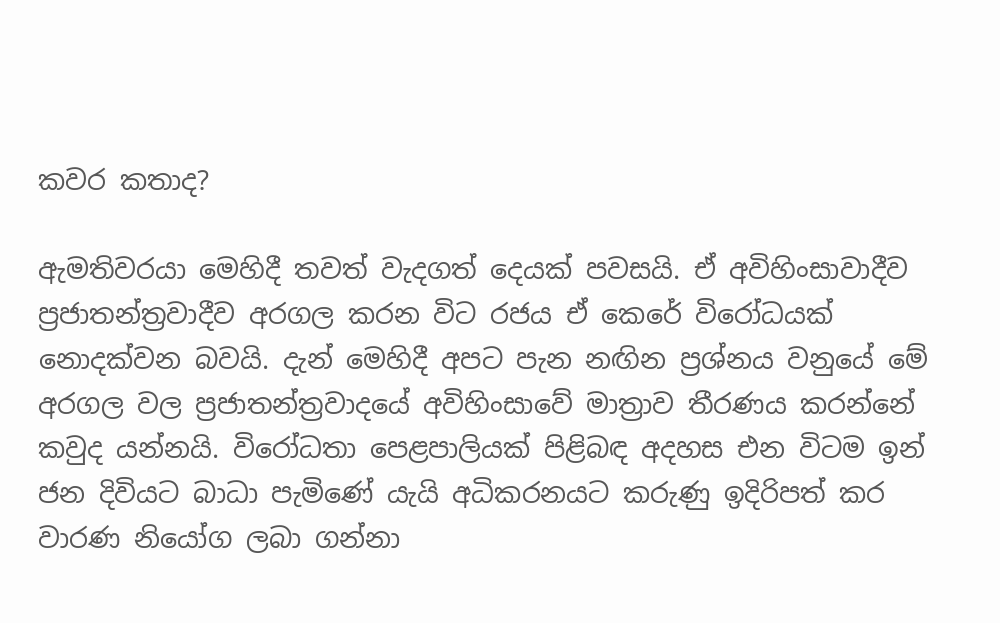කවර කතාද?

ඇමතිවරයා මෙහිදී තවත් වැදගත් දෙයක් පවසයි. ඒ අවිහිංසාවාදීව ප්‍රජාතන්ත්‍රවාදීව අරගල කරන විට රජය ඒ කෙරේ විරෝධයක් නොදක්වන බවයි. දැන් මෙහිදී අපට පැන නඟින ප්‍රශ්නය වනුයේ මේ අරගල වල ප්‍රජාතන්ත්‍රවාදයේ අවිහිංසාවේ මාත්‍රාව තීරණය කරන්නේ කවුද යන්නයි. විරෝධතා පෙළපාලියක් පිළිබඳ අදහස එන විටම ඉන් ජන දිවියට බාධා පැමිණේ යැයි අධිකරනයට කරුණු ඉදිරිපත් කර වාරණ නියෝග ලබා ගන්නා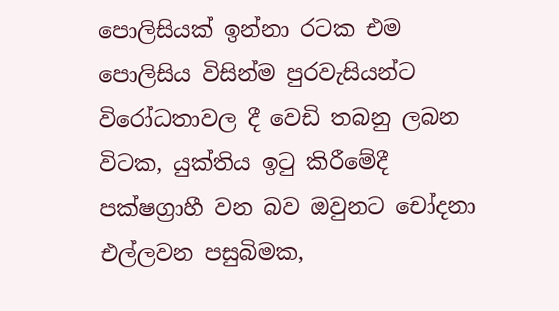පොලිසියක් ඉන්නා රටක එම පොලිසිය විසින්ම පුරවැසියන්ට විරෝධතාවල දී වෙඩි තබනු ලබන විටක, යුක්තිය ඉටු කිරීමේදී පක්ෂග්‍රාහී වන බව ඔවුනට චෝදනා එල්ලවන පසුබිමක,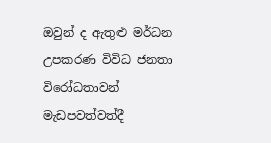ඔවුන් ද ඇතුළු මර්ධන උපකරණ විවිධ ජනතා විරෝධතාවන් මැඩපවත්වත්දී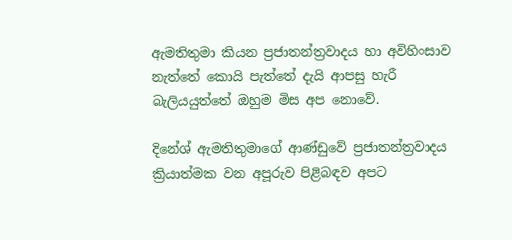ඇමතිතුමා කියන ප්‍රජාතන්ත්‍රවාදය හා අවිහිංසාව නැත්තේ කොයි පැත්තේ දැයි ආපසු හැරී බැලියයුත්තේ ඔහුම මිස අප නොවේ.

දිනේශ් ඇමතිතුමාගේ ආණ්ඩුවේ ප්‍රජාතන්ත්‍රවාදය ක්‍රියාත්මක වන අපූරුව පිළිබඳව අපට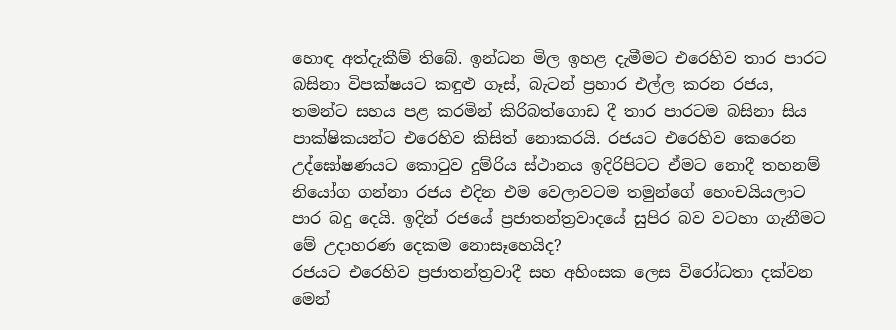හොඳ අත්දැකීම් තිබේ. ඉන්ධන මිල ඉහළ දැමීමට එරෙහිව තාර පාරට බසිනා විපක්ෂයට කඳුළු ගෑස්, බැටන් ප්‍රහාර එල්ල කරන රජය, තමන්ට සහය පළ කරමින් කිරිබත්ගොඩ දී තාර පාරටම බසිනා සිය පාක්ෂිකයන්ට එරෙහිව කිසිත් නොකරයි. රජයට එරෙහිව කෙරෙන උද්ඝෝෂණයට කොටුව දුම්රිය ස්ථානය ඉදිරිපිටට ඒමට නොදී තහනම් නියෝග ගන්නා රජය එදින එම වෙලාවටම තමුන්ගේ හෙංචයියලාට පාර බදු දෙයි. ඉදින් රජයේ ප්‍රජාතන්ත්‍රවාදයේ සුපිර බව වටහා ගැනීමට මේ උදාහරණ දෙකම නොසෑහෙයිද?
රජයට එරෙහිව ප්‍රජාතන්ත්‍රවාදී සහ අහිංසක ලෙස විරෝධතා දක්වන මෙන්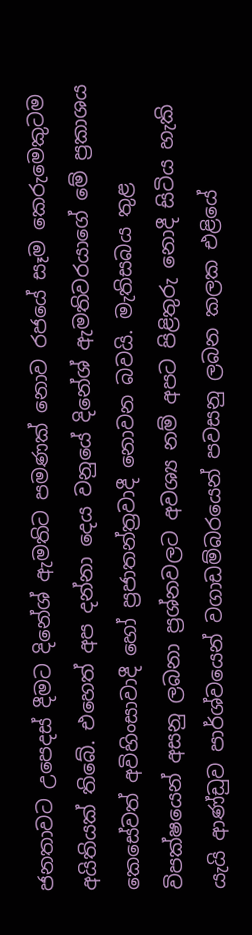ජනතාවට උපෙදස් දීමට දිනේශ් ඇමතිට පමණක් නොව රජයේ සෑම කෙරුමෙකුටම අයිතියක් තිබේ. එහෙත් අප දන්නා දෙය වනුයේ දිනේශ් ඇමතිවරයාගේ මේ ප්‍රකාශය කෙසේවත් අවිහිංසාවාදී හෝ ප්‍රජාතන්ත්‍රවාදී නොවන බවයි. මැතිසබය තුළ විපක්ෂයෙන් අසනු ලබනා ප්‍රශ්නවලට අවශ්‍ය නම් අපට පිළිතුරු නොදී සිටිය හැකි යැයි ආණ්ඩුව පාර්ශ්වයෙන් වගාඩම්බරයෙන් පවසනු ලබන කලක එළියේ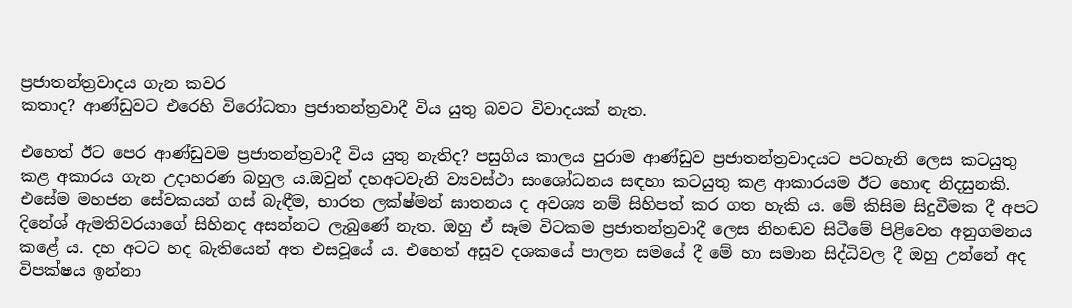ප්‍රජාතන්ත්‍රවාදය ගැන කවර
කතාද? ආණ්ඩුවට එරෙහි විරෝධතා ප්‍රජාතන්ත්‍රවාදී විය යුතු බවට විවාදයක් නැත.

එහෙත් ඊට පෙර ආණ්ඩුවම ප්‍රජාතන්ත්‍රවාදී විය යුතු නැතිද? පසුගිය කාලය පුරාම ආණ්ඩුව ප්‍රජාතන්ත්‍රවාදයට පටහැනි ලෙස කටයුතු කළ අකාරය ගැන උදාහරණ බහුල ය.ඔවුන් දහඅටවැනි ව්‍යවස්ථා සංශෝධනය සඳහා කටයුතු කළ ආකාරයම ඊට හොඳ නිදසුනකි. එසේම මහජන සේවකයන් ගස් බැඳීම, භාරත ලක්ෂ්මන් ඝාතනය ද අවශ්‍ය නම් සිහිපත් කර ගත හැකි ය. මේ කිසිම සිදුවීමක දී අපට දිනේශ් ඇමතිවරයාගේ සිහිනද අසන්නට ලැබුණේ නැත. ඔහු ඒ සෑම විටකම ප්‍රජාතන්ත්‍රවාදී ලෙස නිහඬව සිටීමේ පිළිවෙත අනුගමනය කළේ ය. දහ අටට හද බැතියෙන් අත එසවූයේ ය. එහෙත් අසූව දශකයේ පාලන සමයේ දී මේ හා සමාන සිද්ධිවල දී ඔහු උන්නේ අද විපක්ෂය ඉන්නා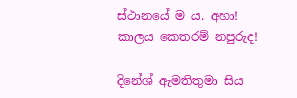ස්ථානයේ ම ය. අහා! කාලය කෙතරම් නපුරුද!

දිනේශ් ඇමතිතුමා සිය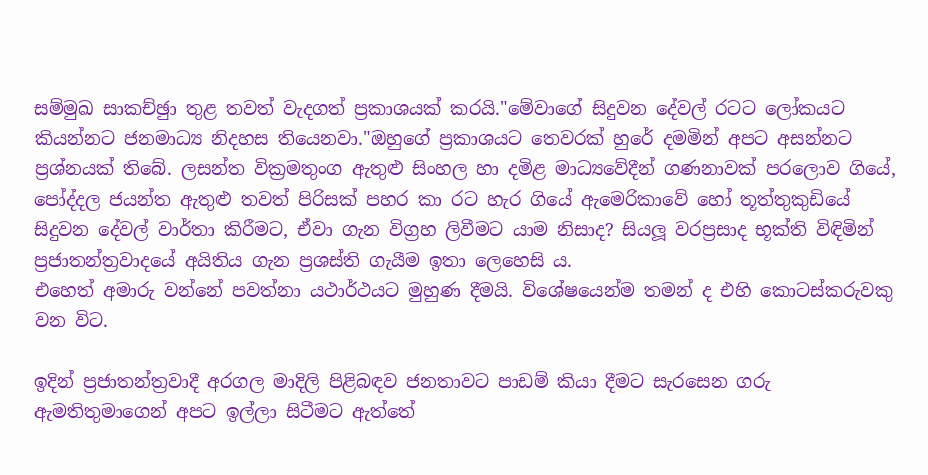සම්මුඛ සාකච්ඡුා තුළ තවත් වැදගත් ප්‍රකාශයක් කරයි."මේවාගේ සිදුවන දේවල් රටට ලෝකයට කියන්නට ජනමාධ්‍ය නිදහස තියෙනවා."ඔහුගේ ප්‍රකාශයට තෙවරක් හුරේ දමමින් අපට අසන්නට ප්‍රශ්නයක් තිබේ. ලසන්ත වික්‍රමතුංග ඇතුළු සිංහල හා දමිළ මාධ්‍යවේදීන් ගණනාවක් පරලොව ගියේ, පෝද්දල ජයන්ත ඇතුළු තවත් පිරිසක් පහර කා රට හැර ගියේ ඇමෙරිකාවේ හෝ තූත්තුකුඩියේ සිදුවන දේවල් වාර්තා කිරීමට, ඒවා ගැන විග්‍රහ ලිවීමට යාම නිසාද? සියලූ වරප්‍රසාද භූක්ති විඳිමින් ප්‍රජාතන්ත්‍රවාදයේ අයිතිය ගැන ප්‍රශස්ති ගැයීම ඉතා ලෙහෙසි ය.
එහෙත් අමාරු වන්නේ පවත්නා යථාර්ථයට මුහුණ දීමයි. විශේෂයෙන්ම තමන් ද එහි කොටස්කරුවකු වන විට.

ඉදින් ප්‍රජාතන්ත්‍රවාදී අරගල මාදිලි පිළිබඳව ජනතාවට පාඩම් කියා දීමට සැරසෙන ගරු ඇමතිතුමාගෙන් අපට ඉල්ලා සිටීමට ඇත්තේ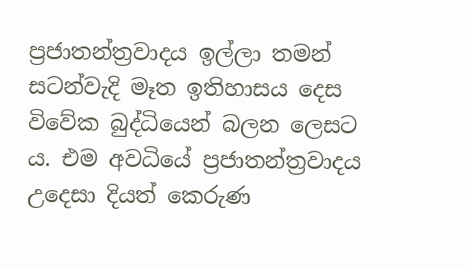ප්‍රජාතන්ත්‍රවාදය ඉල්ලා තමන් සටන්වැදි මෑත ඉතිහාසය දෙස විවේක බුද්ධියෙන් බලන ලෙසට ය. එම අවධියේ ප්‍රජාතන්ත්‍රවාදය උදෙසා දියත් කෙරුණ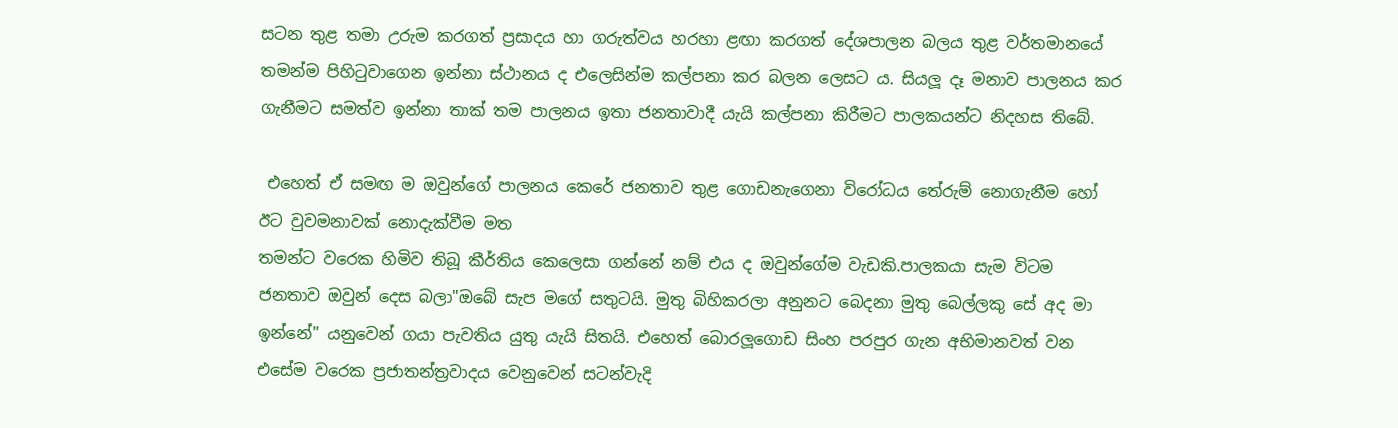සටන තුළ තමා උරුම කරගත් ප්‍රසාදය හා ගරුත්වය හරහා ළඟා කරගත් දේශපාලන බලය තුළ වර්තමානයේ තමන්ම පිහිටුවාගෙන ඉන්නා ස්ථානය ද එලෙසින්ම කල්පනා කර බලන ලෙසට ය. සියලූ දෑ මනාව පාලනය කර ගැනීමට සමත්ව ඉන්නා තාක් තම පාලනය ඉතා ජනතාවාදී යැයි කල්පනා කිරීමට පාලකයන්ට නිදහස තිබේ.

 එහෙත් ඒ සමඟ ම ඔවුන්ගේ පාලනය කෙරේ ජනතාව තුළ ගොඩනැගෙනා විරෝධය තේරුම් නොගැනීම හෝ ඊට වුවමනාවක් නොදැක්වීම මත
තමන්ට වරෙක හිමිව තිබූ කීර්තිය කෙලෙසා ගන්නේ නම් එය ද ඔවුන්ගේම වැඩකි.පාලකයා සැම විටම ජනතාව ඔවුන් දෙස බලා"ඔබේ සැප මගේ සතුටයි. මුතු බිහිකරලා අනුනට බෙදනා මුතු බෙල්ලකු සේ අද මා ඉන්නේ" යනුවෙන් ගයා පැවතිය යුතු යැයි සිතයි. එහෙත් බොරලූගොඩ සිංහ පරපුර ගැන අභිමානවත් වන එසේම වරෙක ප්‍රජාතන්ත්‍රවාදය වෙනුවෙන් සටන්වැදි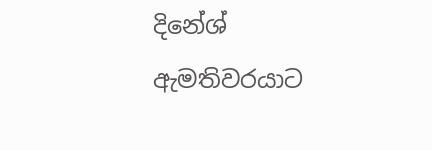දිනේශ් ඇමතිවරයාට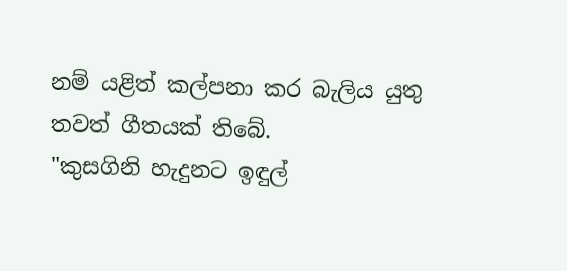නම් යළිත් කල්පනා කර බැලිය යුතු තවත් ගීතයක් තිබේ.
"කුසගිනි හැදුනට ඉඳුල්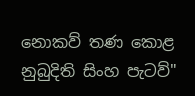නොකව් තණ කොළ නුබුදිති සිංහ පැටව්"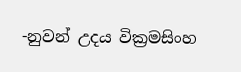-නුවන් උදය වික්‍රමසිංහ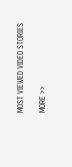MOST VIEWED VIDEO STORIES

MORE >>